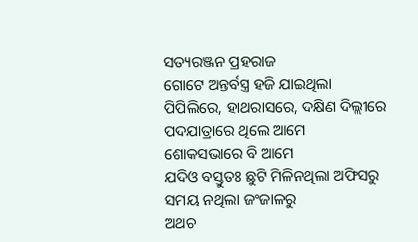ସତ୍ୟରଞ୍ଜନ ପ୍ରହରାଜ
ଗୋଟେ ଅନ୍ତର୍ବସ୍ତ୍ର ହଜି ଯାଇଥିଲା
ପିପିଲିରେ, ହାଥରାସରେ, ଦକ୍ଷିଣ ଦିଲ୍ଲୀରେ
ପଦଯାତ୍ରାରେ ଥିଲେ ଆମେ
ଶୋକସଭାରେ ବି ଆମେ
ଯଦିଓ ବସ୍ତୁତଃ ଛୁଟି ମିଳିନଥିଲା ଅଫିସରୁ
ସମୟ ନଥିଲା ଜଂଜାଳରୁ
ଅଥଚ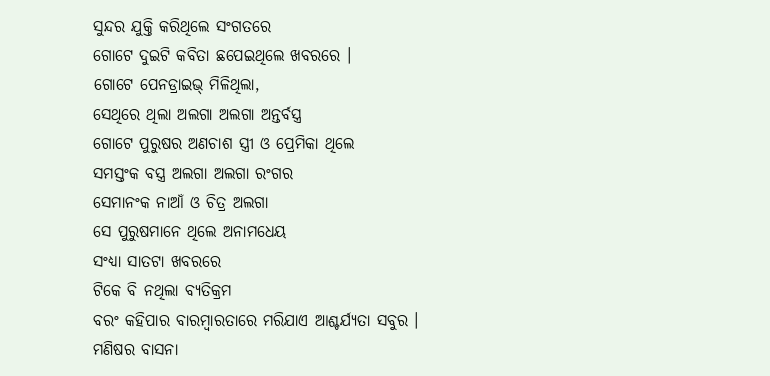ସୁନ୍ଦର ଯୁକ୍ତି କରିଥିଲେ ସଂଗତରେ
ଗୋଟେ ଦୁଇଟି କବିତା ଛପେଇଥିଲେ ଖବରରେ ।
ଗୋଟେ ପେନଡ୍ରାଇଭ୍ ମିଳିଥିଲା,
ସେଥିରେ ଥିଲା ଅଲଗା ଅଲଗା ଅନ୍ତର୍ବସ୍ତ୍ର
ଗୋଟେ ପୁରୁଷର ଅଣଚାଶ ସ୍ତ୍ରୀ ଓ ପ୍ରେମିକା ଥିଲେ
ସମସ୍ତଂକ ବସ୍ତ୍ର ଅଲଗା ଅଲଗା ରଂଗର
ସେମାନଂକ ନାଆଁ ଓ ଚିତ୍ର ଅଲଗା
ସେ ପୁରୁଷମାନେ ଥିଲେ ଅନାମଧେୟ
ସଂଧ୍ୟା ସାତଟା ଖବରରେ
ଟିକେ ବି ନଥିଲା ବ୍ୟତିକ୍ରମ
ବରଂ କହିପାର ବାରମ୍ବାରତାରେ ମରିଯାଏ ଆଶ୍ଚର୍ଯ୍ୟତା ସବୁର ।
ମଣିଷର ବାସନା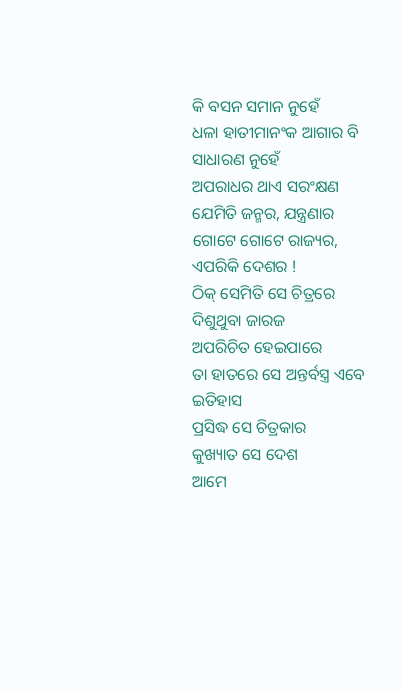କି ବସନ ସମାନ ନୁହେଁ
ଧଳା ହାତୀମାନଂକ ଆଗାର ବି ସାଧାରଣ ନୁହେଁ
ଅପରାଧର ଥାଏ ସରଂକ୍ଷଣ
ଯେମିତି ଜନ୍ମର, ଯନ୍ତ୍ରଣାର
ଗୋଟେ ଗୋଟେ ରାଜ୍ୟର, ଏପରିକି ଦେଶର !
ଠିକ୍ ସେମିତି ସେ ଚିତ୍ରରେ ଦିଶୁଥୁବା ଜାରଜ
ଅପରିଚିତ ହେଇପାରେ
ତା ହାତରେ ସେ ଅନ୍ତର୍ବସ୍ତ୍ର ଏବେ ଇତିହାସ
ପ୍ରସିଦ୍ଧ ସେ ଚିତ୍ରକାର
କୁଖ୍ୟାତ ସେ ଦେଶ
ଆମେ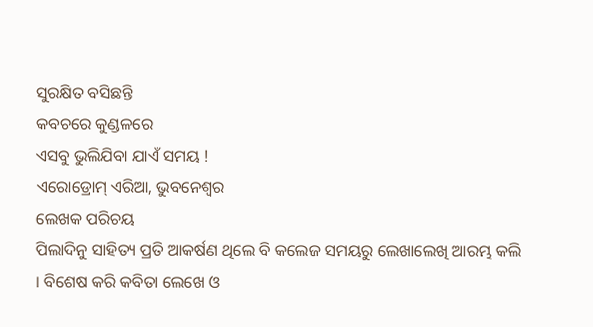ସୁରକ୍ଷିତ ବସିଛନ୍ତି
କବଚରେ କୁଣ୍ଡଳରେ
ଏସବୁ ଭୁଲିଯିବା ଯାଏଁ ସମୟ !
ଏରୋଡ୍ରୋମ୍ ଏରିଆ, ଭୁବନେଶ୍ୱର
ଲେଖକ ପରିଚୟ
ପିଲାଦିନୁ ସାହିତ୍ୟ ପ୍ରତି ଆକର୍ଷଣ ଥିଲେ ବି କଲେଜ ସମୟରୁ ଲେଖାଲେଖି ଆରମ୍ଭ କଲି । ବିଶେଷ କରି କବିତା ଲେଖେ ଓ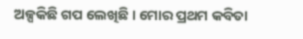ଅଳ୍ପକିଛି ଗପ ଲେଖିଛି । ମୋର ପ୍ରଥମ କବିତା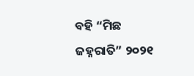ବହି “ମିଛ ଜହ୍ନରାତି” ୨୦୨୧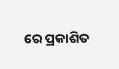ରେ ପ୍ରକାଶିତ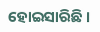ହୋଇସାରିଛି ।